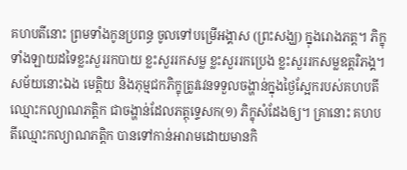គហបតីនោះ ព្រមទាំងកូនប្រពន្ធ ចូលទៅបម្រើអង្គាស (ព្រះសង្ឃ) ក្នុងរោងភត្ត។ ភិក្ខុទាំងឡាយដទៃខ្លះសួររកបាយ ខ្លះសួររកសម្ល ខ្លះសួររកប្រេង ខ្លះសួររកសម្លឧត្តរិភង្គ។ សម័យនោះឯង មេត្តិយ និងភុម្មជកភិក្ខុត្រូវវេនទទួលចង្ហាន់ក្នុងថ្ងៃស្អែករបស់គហបតីឈ្មោះកល្យាណភត្តិក ជាចង្ហាន់ដែលភត្តុទ្ទេសក(១) ភិក្ខុសំដែងឲ្យ។ គ្រានោះ គហបតីឈ្មោះកល្យាណភត្តិក បានទៅកាន់អារាមដោយមានកិ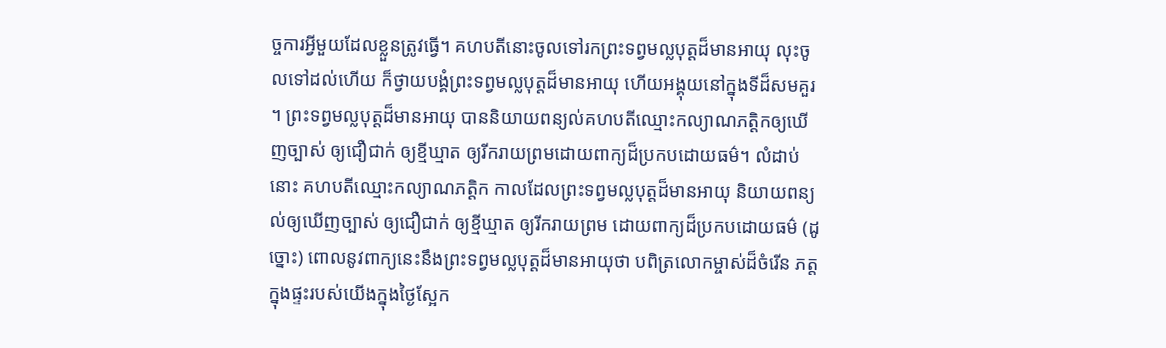ច្ចការអ្វីមួយដែលខ្លួនត្រូវធ្វើ។ គហបតីនោះចូលទៅរកព្រះទព្វមល្លបុត្តដ៏មានអាយុ លុះចូលទៅដល់ហើយ ក៏ថ្វាយបង្គំព្រះទព្វមល្លបុត្តដ៏មានអាយុ ហើយអង្គុយនៅក្នុងទីដ៏សមគួរ។ ព្រះទព្វមល្លបុត្តដ៏មានអាយុ បាននិយាយពន្យល់គហបតីឈ្មោះកល្យាណភត្តិកឲ្យឃើញច្បាស់ ឲ្យជឿជាក់ ឲ្យខ្មីឃ្មាត ឲ្យរីករាយព្រមដោយពាក្យដ៏ប្រកបដោយធម៌។ លំដាប់នោះ គហបតីឈ្មោះកល្យាណភត្តិក កាលដែលព្រះទព្វមល្លបុត្តដ៏មានអាយុ និយាយពន្យល់ឲ្យឃើញច្បាស់ ឲ្យជឿជាក់ ឲ្យខ្មីឃ្មាត ឲ្យរីករាយព្រម ដោយពាក្យដ៏ប្រកបដោយធម៌ (ដូច្នោះ) ពោលនូវពាក្យនេះនឹងព្រះទព្វមល្លបុត្តដ៏មានអាយុថា បពិត្រលោកម្ចាស់ដ៏ចំរើន ភត្តក្នុងផ្ទះរបស់យើងក្នុងថ្ងៃស្អែក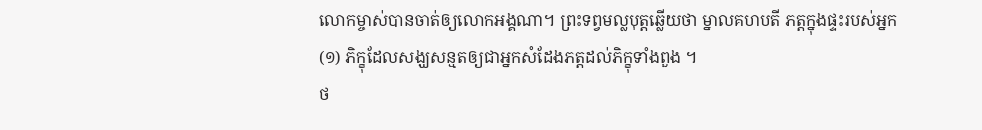លោកម្ចាស់បានចាត់ឲ្យលោកអង្គណា។ ព្រះទព្វមល្លបុត្តឆ្លើយថា ម្នាលគហបតី ភត្តក្នុងផ្ទះរបស់អ្នក
(១) ភិក្ខុដែលសង្ឃសន្មតឲ្យជាអ្នកសំដែងភត្តដល់ភិក្ខុទាំងពួង ។
ថ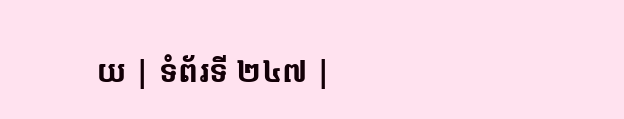យ | ទំព័រទី ២៤៧ |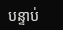បន្ទាប់